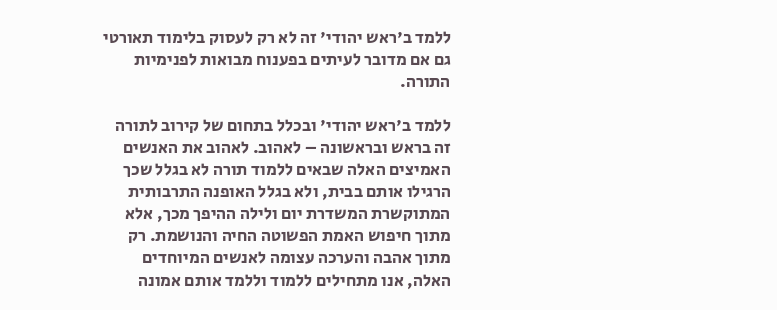ללמד ב'ראש יהודי' זה לא רק לעסוק בלימוד תאורטי גם אם מדובר לעיתים בפענוח מבואות לפנימיות התורה.

ללמד ב'ראש יהודי' ובכלל בתחום של קירוב לתורה זה בראש ובראשונה – לאהוב. לאהוב את האנשים האמיצים האלה שבאים ללמוד תורה לא בגלל שכך הרגילו אותם בבית, ולא בגלל האופנה התרבותית המתוקשרת המשדרת יום ולילה ההיפך מכך, אלא מתוך חיפוש האמת הפשוטה החיה והנושמת. רק מתוך אהבה והערכה עצומה לאנשים המיוחדים האלה, אנו מתחילים ללמוד וללמד אותם אמונה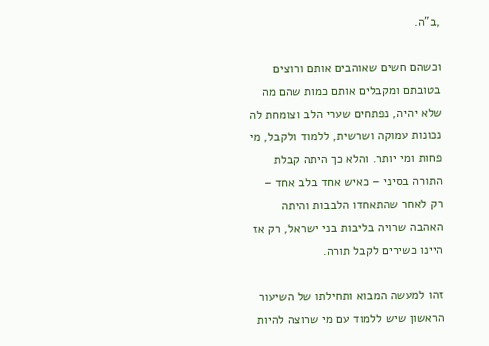,ב"ה.

וכשהם חשים שאוהבים אותם ורוצים בטובתם ומקבלים אותם כמות שהם מה שלא יהיה, נפתחים שערי הלב וצומחת לה נכונות עמוקה ושרשית, ללמוד ולקבל, מי פחות ומי יותר. והלא כך היתה קבלת התורה בסיני – כאיש אחד בלב אחד – רק לאחר שהתאחדו הלבבות והיתה האהבה שרויה בליבות בני ישראל, רק אז היינו כשירים לקבל תורה.

זהו למעשה המבוא ותחילתו של השיעור הראשון שיש ללמוד עם מי שרוצה להיות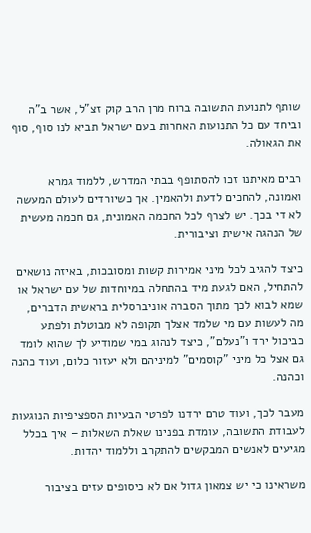שותף לתנועת התשובה ברוח מרן הרב קוק זצ"ל, אשר ב"ה וביחד עם כל התנועות האחרות בעם ישראל תביא לנו סוף, סוף את הגאולה.

רבים מאיתנו זכו להסתופף בבתי המדרש, ללמוד גמרא ואמונה, להחכים לדעת ולהאמין. אך כשיורדים לעולם המעשה לא די בכך. יש לצרף לכל החכמה האמונית, גם חכמה מעשית של הנהגה אישית וציבורית.

כיצד להגיב לכל מיני אמירות קשות ומסובכות, באיזה נושאים להתחיל, האם לגעת מיד בהתחלה במיוחדות של עם ישראל או שמא לבוא לכך מתוך הסברה אוניברסלית בראשית הדברים, מה לעשות עם מי שלמד אצלך תקופה לא מבוטלת ולפתע כביכול ירד ו"נעלם", כיצד לנהוג במי שמודיע לך שהוא לומד גם אצל כל מיני "קוסמים" למיניהם ולא יעזור כלום, ועוד כהנה וכהנה.

מעבר לכך, ועוד טרם ירדנו לפרטי הבעיות הספציפיות הנוגעות לעבודת התשובה, עומדת בפנינו שאלת השאלות – איך בכלל מגיעים לאנשים המבקשים להתקרב וללמוד יהדות.

משראינו כי יש צמאון גדול אם לא כיסופים עזים בציבור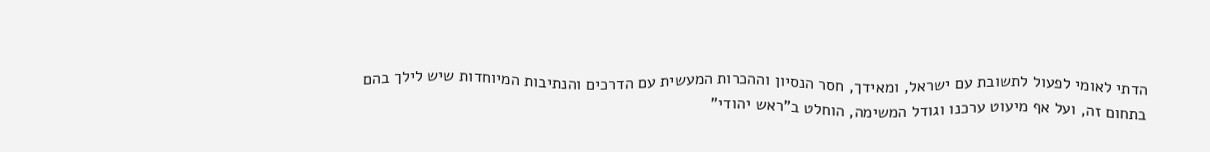הדתי לאומי לפעול לתשובת עם ישראל, ומאידך, חסר הנסיון וההכרות המעשית עם הדרכים והנתיבות המיוחדות שיש לילך בהם בתחום זה, ועל אף מיעוט ערכנו וגודל המשימה, הוחלט ב"ראש יהודי"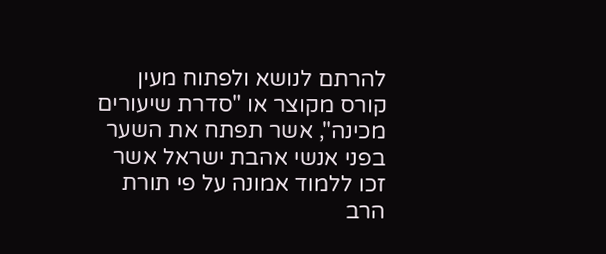להרתם לנושא ולפתוח מעין קורס מקוצר או "סדרת שיעורים מכינה", אשר תפתח את השער בפני אנשי אהבת ישראל אשר זכו ללמוד אמונה על פי תורת הרב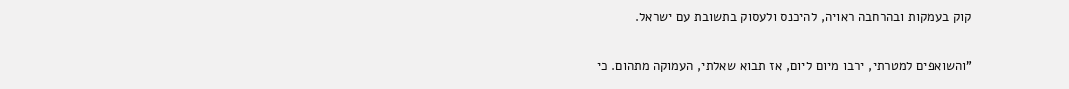קוק בעמקות ובהרחבה ראויה, להיכנס ולעסוק בתשובת עם ישראל.

"והשואפים למטרתי, ירבו מיום ליום, אז תבוא שאלתי, העמוקה מתהום. כי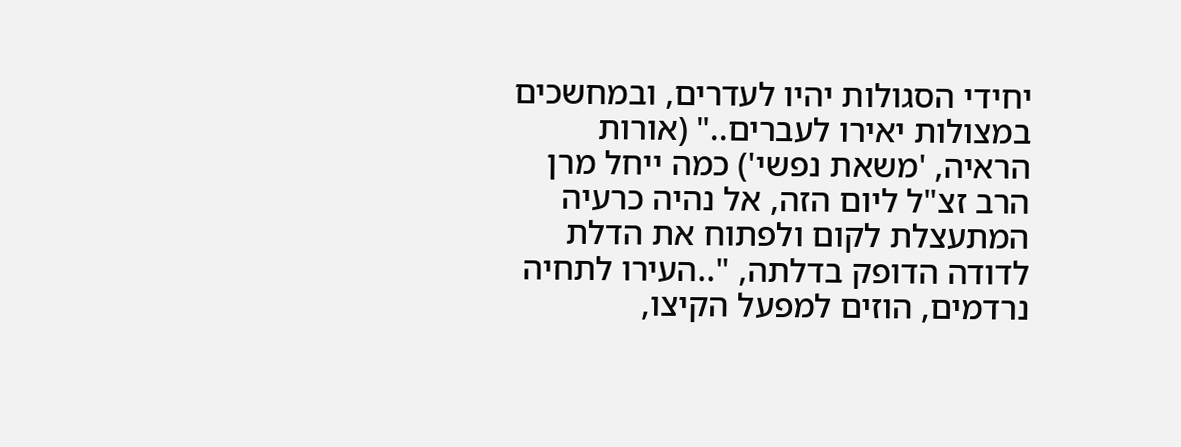יחידי הסגולות יהיו לעדרים, ובמחשכים במצולות יאירו לעברים.." (אורות הראיה, 'משאת נפשי') כמה ייחל מרן הרב זצ"ל ליום הזה, אל נהיה כרעיה המתעצלת לקום ולפתוח את הדלת לדודה הדופק בדלתה, "..העירו לתחיה נרדמים, הוזים למפעל הקיצו,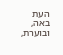העת באה, ובוערת,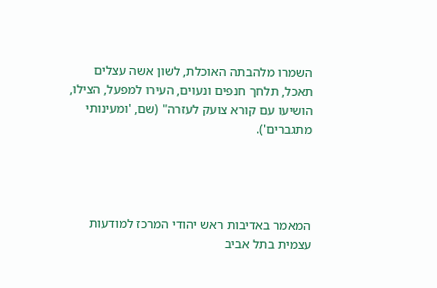השמרו מלהבתה האוכלת, לשון אשה עצלים תאכל, תלחך חנפים ונעוים, העירו למפעל, הצילו, הושיעו עם קורא צועק לעזרה" (שם, 'ומעינותי מתגברים').




המאמר באדיבות ראש יהודי המרכז למודעות עצמית בתל אביב